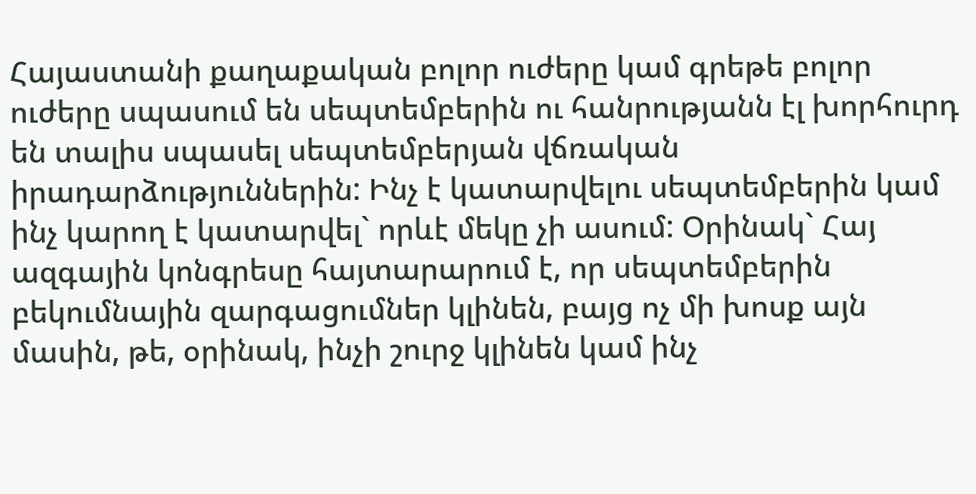Հայաստանի քաղաքական բոլոր ուժերը կամ գրեթե բոլոր ուժերը սպասում են սեպտեմբերին ու հանրությանն էլ խորհուրդ են տալիս սպասել սեպտեմբերյան վճռական իրադարձություններին: Ինչ է կատարվելու սեպտեմբերին կամ ինչ կարող է կատարվել` որևէ մեկը չի ասում: Օրինակ` Հայ ազգային կոնգրեսը հայտարարում է, որ սեպտեմբերին բեկումնային զարգացումներ կլինեն, բայց ոչ մի խոսք այն մասին, թե, օրինակ, ինչի շուրջ կլինեն կամ ինչ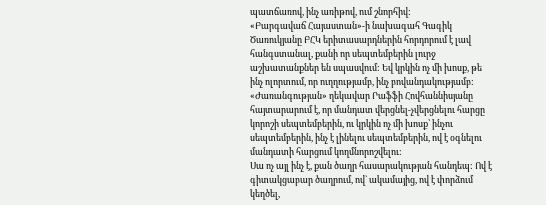պատճառով, ինչ առիթով, ում շնորհիվ:
«Բարգավաճ Հայաստան»-ի նախագահ Գագիկ Ծառուկյանը ԲՀԿ երիտասարդներին հորդորում է լավ հանգստանալ, քանի որ սեպտեմբերին լուրջ աշխատանքներ են սպասվում: Եվ կրկին ոչ մի խոսք, թե ինչ ոլորտում, որ ուղղությամբ, ինչ բովանդակությամբ: «Ժառանգության» ղեկավար Րաֆֆի Հովհաննիսյանը հայտարարում է, որ մանդատ վերցնել-չվերցնելու հարցը կորոշի սեպտեմբերին, ու կրկին ոչ մի խոսք՝ ինչու սեպտեմբերին, ինչ է լինելու սեպտեմբերին, ով է օգնելու մանդատի հարցում կողմնորոշվելու:
Սա ոչ այլ ինչ է, քան ծաղր հասարակության հանդեպ: Ով է գիտակցաբար ծաղրում, ով` ակամայից, ով է փորձում կեղծել,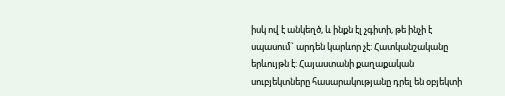իսկ ով է անկեղծ, և ինքն էլ չգիտի, թե ինչի է սպասում` արդեն կարևոր չէ: Հատկանշականը երևույթն է: Հայաստանի քաղաքական սուբյեկտները հասարակությանը դրել են օբյեկտի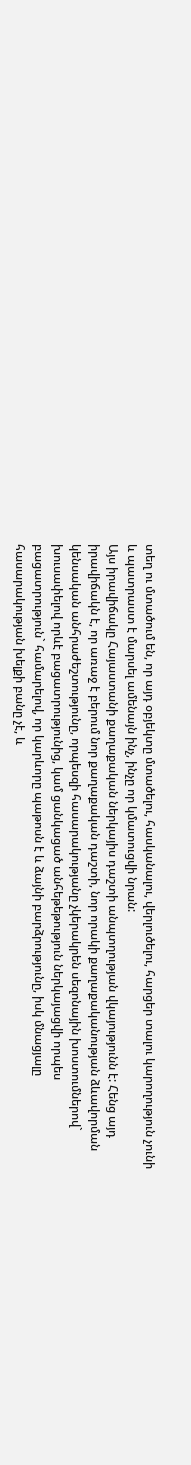տեղ ու մտածում են, որ այդ օբյեկտը մտածելու, հասկանալու, վերլուծելու, հարցեր տալու կարողություն չունի և պատրաստ է մարսել ամենայն ինչ, ինչը որ կմատուցվի նրան:
Այս իրավիճակը Հայաստանի քաղաքական ներկայիս դաշտի անպտղության վկայությունն է: Հենց այդ իրավիճակն է, որ առաջ է բերում նոր քաղաքական դաշտի, նոր որակի քաղաքականության ձևավորման կենսական անհրաժեշտությունը, որպեսզի հասարակությանը չկերակրեն սեզոնային խոստումներով` խուսափելով որևէ բացատրությունից, կամ ցանկացած անհեթեթություն ներկայացվի որպես բացատրություն` համարելով, որ կարևորը պաթոսն է և ձայնի բարձրությունը, իսկ մնացյալը հասարակության խելքի բանը չէ, և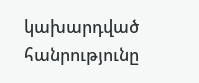կախարդված հանրությունը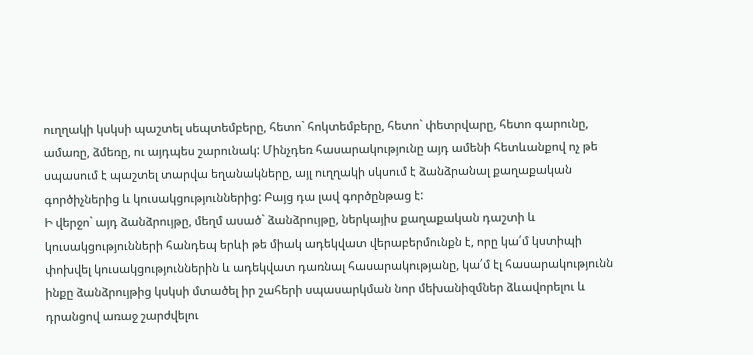ուղղակի կսկսի պաշտել սեպտեմբերը, հետո` հոկտեմբերը, հետո` փետրվարը, հետո գարունը, ամառը, ձմեռը, ու այդպես շարունակ: Մինչդեռ հասարակությունը այդ ամենի հետևանքով ոչ թե սպասում է պաշտել տարվա եղանակները, այլ ուղղակի սկսում է ձանձրանալ քաղաքական գործիչներից և կուսակցություններից: Բայց դա լավ գործընթաց է:
Ի վերջո` այդ ձանձրույթը, մեղմ ասած` ձանձրույթը, ներկայիս քաղաքական դաշտի և կուսակցությունների հանդեպ երևի թե միակ ադեկվատ վերաբերմունքն է, որը կա՛մ կստիպի փոխվել կուսակցություններին և ադեկվատ դառնալ հասարակությանը, կա՛մ էլ հասարակությունն ինքը ձանձրույթից կսկսի մտածել իր շահերի սպասարկման նոր մեխանիզմներ ձևավորելու և դրանցով առաջ շարժվելու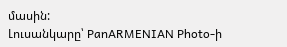մասին:
Լուսանկարը՝ PanARMENIAN Photo-ի